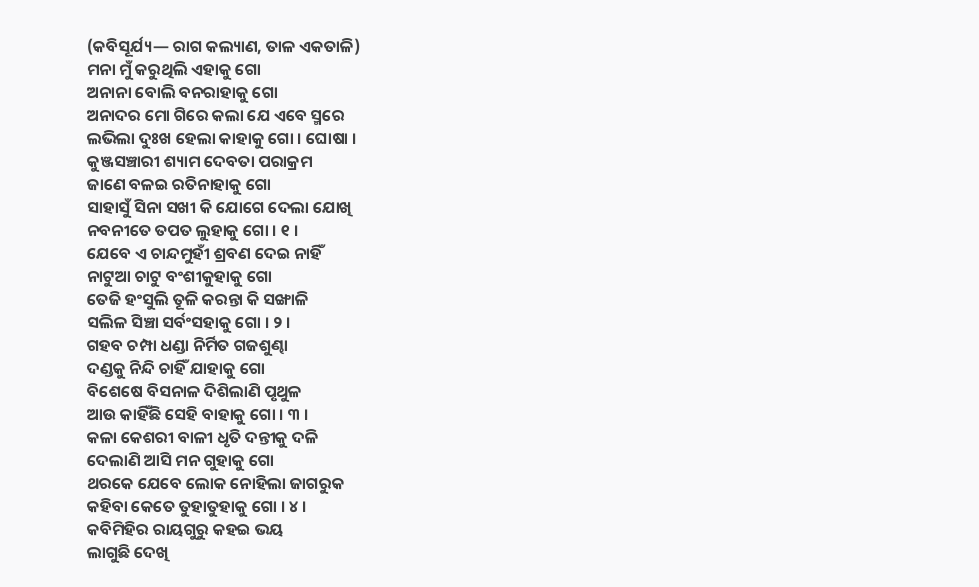(କବିସୂର୍ଯ୍ୟ— ରାଗ କଲ୍ୟାଣ, ତାଳ ଏକତାଳି)
ମନା ମୁଁ କରୁଥିଲି ଏହାକୁ ଗୋ
ଅନାନା ବୋଲି ବନରାହାକୁ ଗୋ
ଅନାଦର ମୋ ଗିରେ କଲା ଯେ ଏବେ ସ୍ମରେ
ଲଭିଲା ଦୁଃଖ ହେଲା କାହାକୁ ଗୋ । ଘୋଷା ।
କୁଞ୍ଜସଞ୍ଚାରୀ ଶ୍ୟାମ ଦେବତା ପରାକ୍ରମ
ଜାଣେ ବଳଇ ରତିନାହାକୁ ଗୋ
ସାହାସୁଁ ସିନା ସଖୀ କି ଯୋଗେ ଦେଲା ଯୋଖି
ନବନୀତେ ତପତ ଲୁହାକୁ ଗୋ । ୧ ।
ଯେବେ ଏ ଚାନ୍ଦମୁହୀଁ ଶ୍ରବଣ ଦେଇ ନାହିଁ
ନାଟୁଆ ଚାଟୁ ବଂଶୀକୁହାକୁ ଗୋ
ତେଜି ହଂସୁଲି ତୂଳି କରନ୍ତା କି ସଙ୍ଖାଳି
ସଲିଳ ସିଞ୍ଚା ସର୍ବଂସହାକୁ ଗୋ । ୨ ।
ଗହବ ଚମ୍ପା ଧଣ୍ଡା ନିର୍ମିତ ଗଜଶୁଣ୍ଢା
ଦଣ୍ଡକୁ ନିନ୍ଦି ଚାହିଁ ଯାହାକୁ ଗୋ
ବିଶେଷେ ବିସନାଳ ଦିଶିଲାଣି ପୃଥୁଳ
ଆଉ କାହିଁଛି ସେହି ବାହାକୁ ଗୋ । ୩ ।
କଳା କେଶରୀ ବାଳୀ ଧୃତି ଦନ୍ତୀକୁ ଦଳି
ଦେଲାଣି ଆସି ମନ ଗୁହାକୁ ଗୋ
ଥରକେ ଯେବେ ଲୋକ ନୋହିଲା ଜାଗରୁକ
କହିବା କେତେ ତୁହାତୁହାକୁ ଗୋ । ୪ ।
କବିମିହିର ରାୟଗୁରୁ କହଇ ଭୟ
ଲାଗୁଛି ଦେଖି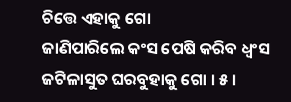ଚିତ୍ତେ ଏହାକୁ ଗୋ
ଜାଣିପାରିଲେ କଂସ ପେଷି କରିବ ଧ୍ୱଂସ
ଜଟିଳାସୁତ ଘରବୁହାକୁ ଗୋ । ୫ ।